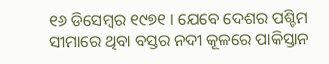୧୬ ଡିସେମ୍ବର ୧୯୭୧ । ଯେବେ ଦେଶର ପଶ୍ଚିମ ସୀମାରେ ଥିବା ବସ୍ତର ନଦୀ କୂଳରେ ପାକିସ୍ତାନ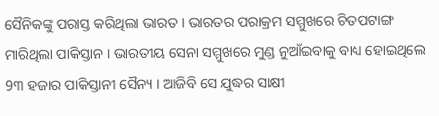ସୈନିକଙ୍କୁ ପରାସ୍ତ କରିଥିଲା ଭାରତ । ଭାରତର ପରାକ୍ରମ ସମ୍ମୁଖରେ ଚିତପଟାଙ୍ଗ ମାରିଥିଲା ପାକିସ୍ତାନ । ଭାରତୀୟ ସେନା ସମ୍ମୁଖରେ ମୁଣ୍ଡ ନୁଆଁଇବାକୁ ବାଧ୍ୟ ହୋଇଥିଲେ 9୩ ହଜାର ପାକିସ୍ତାନୀ ସୈନ୍ୟ । ଆଜିବି ସେ ଯୁଦ୍ଧର ସାକ୍ଷୀ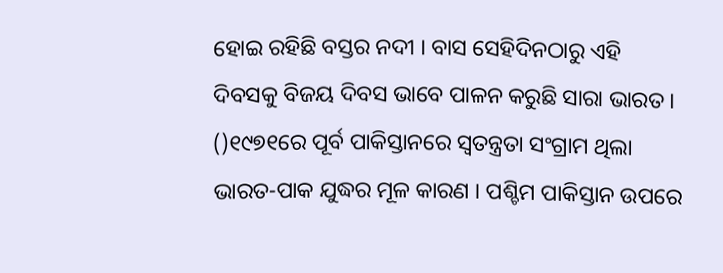ହୋଇ ରହିଛି ବସ୍ତର ନଦୀ । ବାସ ସେହିଦିନଠାରୁ ଏହି ଦିବସକୁ ବିଜୟ ଦିବସ ଭାବେ ପାଳନ କରୁଛି ସାରା ଭାରତ ।
()୧୯୭୧ରେ ପୂର୍ବ ପାକିସ୍ତାନରେ ସ୍ବତନ୍ତ୍ରତା ସଂଗ୍ରାମ ଥିଲା ଭାରତ-ପାକ ଯୁଦ୍ଧର ମୂଳ କାରଣ । ପଶ୍ଚିମ ପାକିସ୍ତାନ ଉପରେ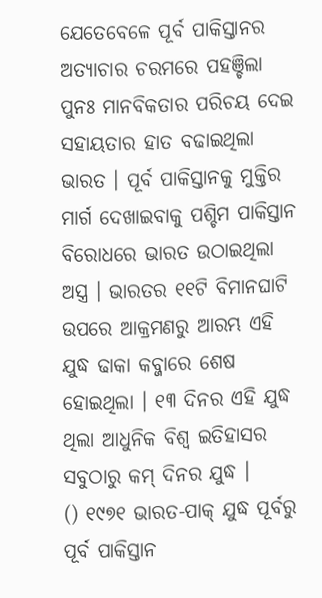ଯେତେବେଳେ ପୂର୍ବ ପାକିସ୍ତାନର ଅତ୍ୟାଚାର ଚରମରେ ପହଞ୍ଚିଲା ପୁନଃ ମାନବିକତାର ପରିଚୟ ଦେଇ ସହାୟତାର ହାତ ବଢାଇଥିଲା ଭାରତ । ପୂର୍ବ ପାକିସ୍ତାନକୁ ମୁକ୍ତିର ମାର୍ଗ ଦେଖାଇବାକୁ ପଶ୍ଚିମ ପାକିସ୍ତାନ ବିରୋଧରେ ଭାରତ ଉଠାଇଥିଲା ଅସ୍ତ୍ର । ଭାରତର ୧୧ଟି ବିମାନଘାଟି ଉପରେ ଆକ୍ରମଣରୁ ଆରମ୍ଭ ଏହି ଯୁଦ୍ଧ ଢାକା କବ୍ଜାରେ ଶେଷ ହୋଇଥିଲା । ୧୩ ଦିନର ଏହି ଯୁଦ୍ଧ ଥିଲା ଆଧୁନିକ ବିଶ୍ବ ଇତିହାସର ସବୁଠାରୁ କମ୍ ଦିନର ଯୁଦ୍ଧ ।
() ୧୯୭୧ ଭାରତ-ପାକ୍ ଯୁଦ୍ଧ ପୂର୍ବରୁ ପୂର୍ବ ପାକିସ୍ତାନ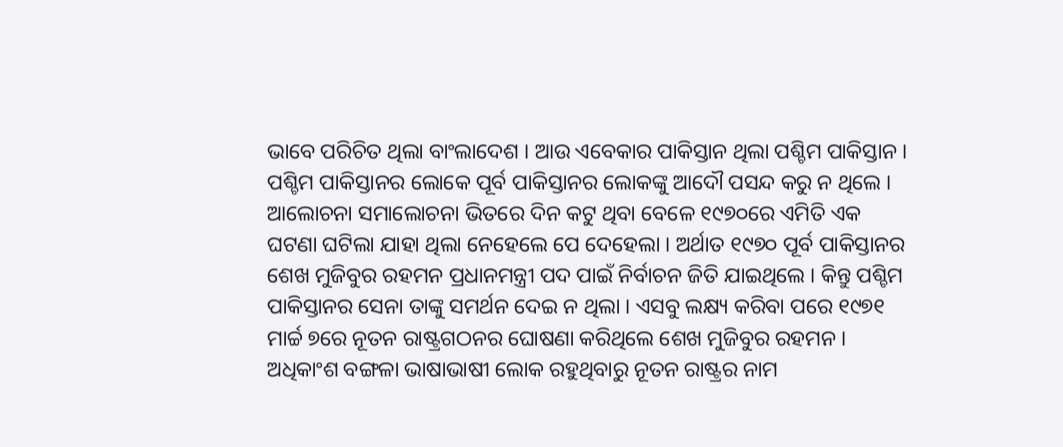ଭାବେ ପରିଚିତ ଥିଲା ବାଂଲାଦେଶ । ଆଉ ଏବେକାର ପାକିସ୍ତାନ ଥିଲା ପଶ୍ଚିମ ପାକିସ୍ତାନ । ପଶ୍ଚିମ ପାକିସ୍ତାନର ଲୋକେ ପୂର୍ବ ପାକିସ୍ତାନର ଲୋକଙ୍କୁ ଆଦୌ ପସନ୍ଦ କରୁ ନ ଥିଲେ । ଆଲୋଚନା ସମାଲୋଚନା ଭିତରେ ଦିନ କଟୁ ଥିବା ବେଳେ ୧୯୭୦ରେ ଏମିତି ଏକ ଘଟଣା ଘଟିଲା ଯାହା ଥିଲା ନେହେଲେ ପେ ଦେହେଲା । ଅର୍ଥାତ ୧୯୭୦ ପୂର୍ବ ପାକିସ୍ତାନର ଶେଖ ମୁଜିବୁର ରହମନ ପ୍ରଧାନମନ୍ତ୍ରୀ ପଦ ପାଇଁ ନିର୍ବାଚନ ଜିତି ଯାଇଥିଲେ । କିନ୍ତୁ ପଶ୍ଚିମ ପାକିସ୍ତାନର ସେନା ତାଙ୍କୁ ସମର୍ଥନ ଦେଇ ନ ଥିଲା । ଏସବୁ ଲକ୍ଷ୍ୟ କରିବା ପରେ ୧୯୭୧ ମାର୍ଚ୍ଚ ୭ରେ ନୂତନ ରାଷ୍ଟ୍ରଗଠନର ଘୋଷଣା କରିଥିଲେ ଶେଖ ମୁଜିବୁର ରହମନ । ଅଧିକାଂଶ ବଙ୍ଗଳା ଭାଷାଭାଷୀ ଲୋକ ରହୁଥିବାରୁ ନୂତନ ରାଷ୍ଟ୍ରର ନାମ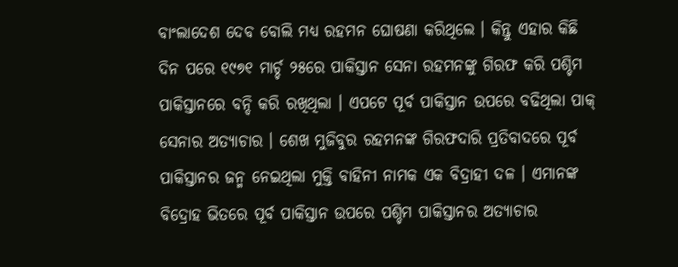ବାଂଲାଦେଶ ଦେବ ବୋଲି ମଧ୍ୟ ରହମନ ଘୋଷଣା କରିଥିଲେ । କିନ୍ତୁ ଏହାର କିଛି ଦିନ ପରେ ୧୯୭୧ ମାର୍ଚ୍ଚ ୨୫ରେ ପାକିସ୍ତାନ ସେନା ରହମନଙ୍କୁ ଗିରଫ କରି ପଶ୍ଚିମ ପାକିସ୍ତାନରେ ବନ୍ଦି କରି ରଖିଥିଲା । ଏପଟେ ପୂର୍ବ ପାକିସ୍ତାନ ଉପରେ ବଢିଥିଲା ପାକ୍ ସେନାର ଅତ୍ୟାଚାର । ଶେଖ ମୁଜିବୁର ରହମନଙ୍କ ଗିରଫଦାରି ପ୍ରତିବାଦରେ ପୂର୍ବ ପାକିସ୍ତାନର ଜନ୍ମ ନେଇଥିଲା ମୁକ୍ତି ବାହିନୀ ନାମକ ଏକ ବିଦ୍ରାହୀ ଦଳ । ଏମାନଙ୍କ ବିଦ୍ରୋହ ଭିତରେ ପୂର୍ବ ପାକିସ୍ତାନ ଉପରେ ପଶ୍ଚିମ ପାକିସ୍ତାନର ଅତ୍ୟାଚାର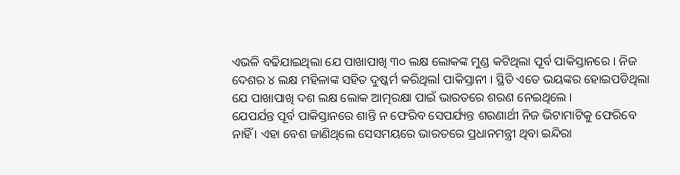ଏଭଳି ବଢିଯାଇଥିଲା ଯେ ପାଖାପାଖି ୩୦ ଲକ୍ଷ ଲୋକଙ୍କ ମୁଣ୍ଡ କଟିଥିଲା ପୂର୍ବ ପାକିସ୍ତାନରେ । ନିଜ ଦେଶର ୪ ଲକ୍ଷ ମହିଳାଙ୍କ ସହିତ ଦୁଷ୍କର୍ମ କରିଥିଲl ପାକିସ୍ତାନୀ । ସ୍ଥିତି ଏତେ ଭୟଙ୍କର ହୋଇପଡିଥିଲା ଯେ ପାଖାପାଖି ଦଶ ଲକ୍ଷ ଲୋକ ଆତ୍ମରକ୍ଷା ପାଇଁ ଭାରତରେ ଶରଣ ନେଇଥିଲେ ।
ଯେପର୍ଯନ୍ତ ପୂର୍ବ ପାକିସ୍ତାନରେ ଶାନ୍ତି ନ ଫେରିବ ସେପର୍ଯ୍ୟନ୍ତ ଶରଣାର୍ଥୀ ନିଜ ଭିଟାମାଟିକୁ ଫେରିବେ ନାହିଁ । ଏହା ବେଶ ଜାଣିଥିଲେ ସେସମୟରେ ଭାରତରେ ପ୍ରଧାନମନ୍ତ୍ରୀ ଥିବା ଇନ୍ଦିରା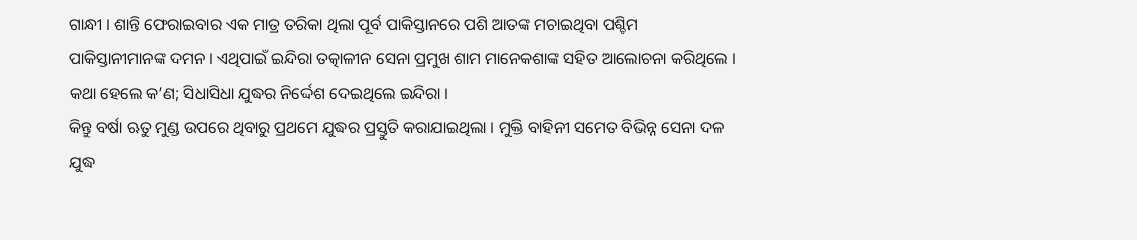ଗାନ୍ଧୀ । ଶାନ୍ତି ଫେରାଇବାର ଏକ ମାତ୍ର ତରିକା ଥିଲା ପୂର୍ବ ପାକିସ୍ତାନରେ ପଶି ଆତଙ୍କ ମଚାଇଥିବା ପଶ୍ଚିମ ପାକିସ୍ତାନୀମାନଙ୍କ ଦମନ । ଏଥିପାଇଁ ଇନ୍ଦିରା ତତ୍କାଳୀନ ସେନା ପ୍ରମୁଖ ଶାମ ମାନେକଶାଙ୍କ ସହିତ ଆଲୋଚନା କରିଥିଲେ । କଥା ହେଲେ କ’ଣ; ସିଧାସିଧା ଯୁଦ୍ଧର ନିର୍ଦ୍ଦେଶ ଦେଇଥିଲେ ଇନ୍ଦିରା ।
କିନ୍ତୁ ବର୍ଷା ଋତୁ ମୁଣ୍ଡ ଉପରେ ଥିବାରୁ ପ୍ରଥମେ ଯୁଦ୍ଧର ପ୍ରସ୍ତୁତି କରାଯାଇଥିଲା । ମୁକ୍ତି ବାହିନୀ ସମେତ ବିଭିନ୍ନ ସେନା ଦଳ ଯୁଦ୍ଧ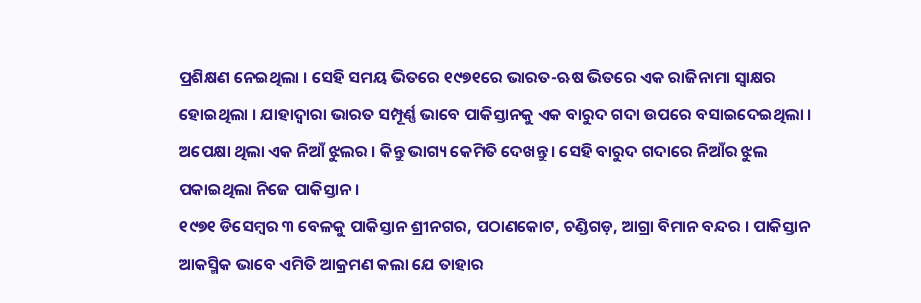ପ୍ରଶିକ୍ଷଣ ନେଇଥିଲା । ସେହି ସମୟ ଭିତରେ ୧୯୭୧ରେ ଭାରତ-ଋଷ ଭିତରେ ଏକ ରାଜିନାମା ସ୍ବାକ୍ଷର ହୋଇଥିଲା । ଯାହାଦ୍ବାରା ଭାରତ ସମ୍ପୂର୍ଣ୍ଣ ଭାବେ ପାକିସ୍ତାନକୁ ଏକ ବାରୁଦ ଗଦା ଉପରେ ବସାଇଦେଇଥିଲା । ଅପେକ୍ଷା ଥିଲା ଏକ ନିଆଁ ଝୁଲର । କିନ୍ତୁ ଭାଗ୍ୟ କେମିତି ଦେଖନ୍ତୁ । ସେହି ବାରୁଦ ଗଦାରେ ନିଆଁର ଝୁଲ ପକାଇଥିଲା ନିଜେ ପାକିସ୍ତାନ ।
୧୯୭୧ ଡିସେମ୍ବର ୩ ବେଳକୁ ପାକିସ୍ତାନ ଶ୍ରୀନଗର, ପଠାଣକୋଟ, ଚଣ୍ଡିଗଡ଼, ଆଗ୍ରା ବିମାନ ବନ୍ଦର । ପାକିସ୍ତାନ ଆକସ୍ମିକ ଭାବେ ଏମିତି ଆକ୍ରମଣ କଲା ଯେ ତାହାର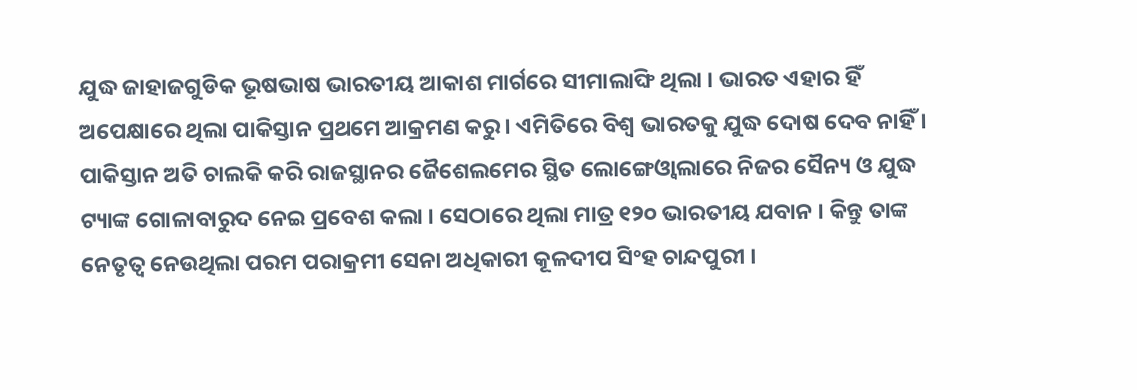ଯୁଦ୍ଧ ଜାହାଜଗୁଡିକ ଭୂଷଭାଷ ଭାରତୀୟ ଆକାଶ ମାର୍ଗରେ ସୀମାଲାଙ୍ଘି ଥିଲା । ଭାରତ ଏହାର ହିଁ ଅପେକ୍ଷାରେ ଥିଲା ପାକିସ୍ତାନ ପ୍ରଥମେ ଆକ୍ରମଣ କରୁ । ଏମିତିରେ ବିଶ୍ବ ଭାରତକୁ ଯୁଦ୍ଧ ଦୋଷ ଦେବ ନାହିଁ । ପାକିସ୍ତାନ ଅତି ଚାଲକି କରି ରାଜସ୍ଥାନର ଜୈଶେଲମେର ସ୍ଥିତ ଲୋଙ୍ଗେଓ୍ବାଲାରେ ନିଜର ସୈନ୍ୟ ଓ ଯୁଦ୍ଧ ଟ୍ୟାଙ୍କ ଗୋଳାବାରୁଦ ନେଇ ପ୍ରବେଶ କଲା । ସେଠାରେ ଥିଲା ମାତ୍ର ୧୨୦ ଭାରତୀୟ ଯବାନ । କିନ୍ତୁ ତାଙ୍କ ନେତୃତ୍ବ ନେଉଥିଲା ପରମ ପରାକ୍ରମୀ ସେନା ଅଧିକାରୀ କୂଳଦୀପ ସିଂହ ଚାନ୍ଦପୁରୀ ।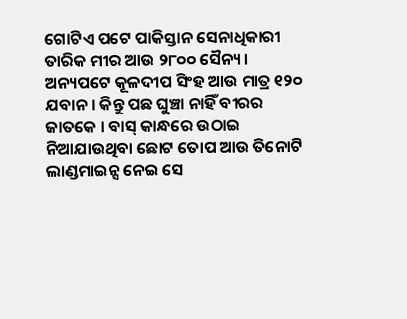ଗୋଟିଏ ପଟେ ପାକିସ୍ତାନ ସେନାଧିକାରୀ ତାରିକ ମୀର ଆଉ ୨୮୦୦ ସୈନ୍ୟ । ଅନ୍ୟପଟେ କୂଳଦୀପ ସିଂହ ଆଉ ମାତ୍ର ୧୨୦ ଯବାନ । କିନ୍ତୁ ପଛ ଘୁଞ୍ଚା ନାହିଁ ବୀରର ଜାତକେ । ବାସ୍ କାନ୍ଧରେ ଉଠାଇ ନିଆଯାଉଥିବା ଛୋଟ ତୋପ ଆଉ ତିନୋଟି ଲାଣ୍ଡମାଇନ୍ସ ନେଇ ସେ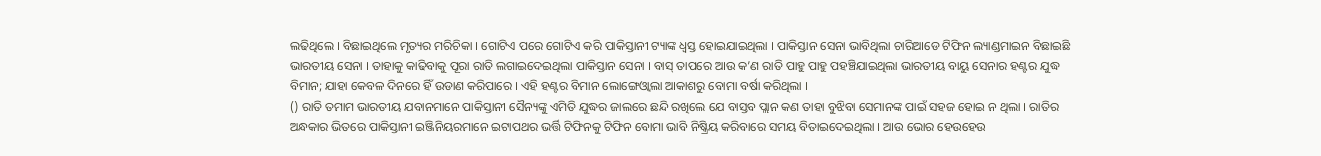ଲଢିଥିଲେ । ବିଛାଇଥିଲେ ମୃତ୍ୟର ମରିଚିକା । ଗୋଟିଏ ପରେ ଗୋଟିଏ କରି ପାକିସ୍ତାନୀ ଟ୍ୟାଙ୍କ ଧ୍ବସ୍ତ ହୋଇଯାଇଥିଲା । ପାକିସ୍ତାନ ସେନା ଭାବିଥିଲା ଚାରିଆଡେ ଟିଫିନ ଲ୍ୟାଣ୍ଡମାଇନ ବିଛାଇଛି ଭାରତୀୟ ସେନା । ତାହାକୁ କାଢିବାକୁ ପୂରା ରାତି ଲଗାଇଦେଇଥିଲା ପାକିସ୍ତାନ ସେନା । ବାସ୍ ତାପରେ ଆଉ କ’ଣ ରାତି ପାହୁ ପାହୁ ପହଞ୍ଚିଯାଇଥିଲା ଭାରତୀୟ ବାୟୁ ସେନାର ହଣ୍ଟର ଯୁଦ୍ଧ ବିମାନ; ଯାହା କେବଳ ଦିନରେ ହିଁ ଉଡାଣ କରିପାରେ । ଏହି ହଣ୍ଟର ବିମାନ ଲୋଙ୍ଗେଓ୍ବାଲା ଆକାଶରୁ ବୋମା ବର୍ଷା କରିଥିଲା ।
() ରାତି ତମାମ ଭାରତୀୟ ଯବାନମାନେ ପାକିସ୍ତାନୀ ସୈନ୍ୟଙ୍କୁ ଏମିତି ଯୁଦ୍ଧର ଜାଲରେ ଛନ୍ଦି ରଖିଲେ ଯେ ବାସ୍ତବ ପ୍ଲାନ କଣ ତାହା ବୁଝିବା ସେମାନଙ୍କ ପାଇଁ ସହଜ ହୋଇ ନ ଥିଲା । ରାତିର ଅନ୍ଧକାର ଭିତରେ ପାକିସ୍ତାନୀ ଇଞ୍ଜିନିୟରମାନେ ଇଟାପଥର ଭର୍ତ୍ତି ଟିଫିନକୁ ଟିଫିନ ବୋମା ଭାବି ନିଷ୍କ୍ରିୟ କରିବାରେ ସମୟ ବିତାଇଦେଇଥିଲା । ଆଉ ଭୋର ହେଉହେଉ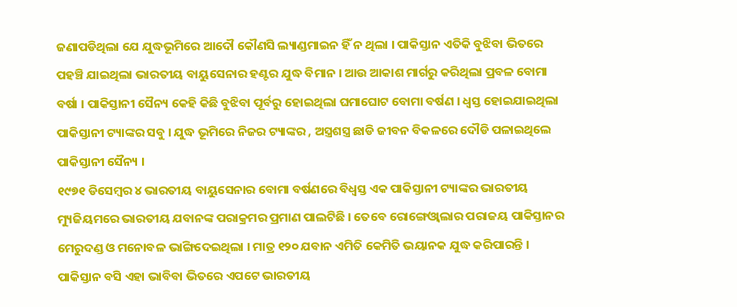ଜଣାପଡିଥିଲା ଯେ ଯୁଦ୍ଧଭୂମିରେ ଆଦୌ କୌଣସି ଲ୍ୟାଣ୍ଡମାଇନ ହିଁ ନ ଥିଲା । ପାକିସ୍ତାନ ଏତିକି ବୁଝିବା ଭିତରେ ପହଞ୍ଚି ଯାଇଥିଲା ଭାରତୀୟ ବାୟୁସେନାର ହଣ୍ଟର ଯୁଦ୍ଧ ବିମାନ । ଆଉ ଆକାଶ ମାର୍ଗରୁ କରିଥିଲା ପ୍ରବଳ ବୋମା ବର୍ଷା । ପାକିସ୍ତାନୀ ସୈନ୍ୟ କେହି କିଛି ବୁଝିବା ପୂର୍ବରୁ ହୋଇଥିଲା ଘମାଘୋଟ ବୋମା ବର୍ଷଣ । ଧ୍ବସ୍ତ ହୋଇଯାଇଥିଲା ପାକିସ୍ତାନୀ ଟ୍ୟାଙ୍କର ସବୁ । ଯୁଦ୍ଧ ଭୂମିରେ ନିଜର ଟ୍ୟାଙ୍କର , ଅସ୍ତ୍ରଶସ୍ତ୍ର ଛାଡି ଜୀବନ ବିକଳରେ ଦୌଡି ପଳାଇଥିଲେ ପାକିସ୍ତାନୀ ସୈନ୍ୟ ।
୧୯୭୧ ଡିସେମ୍ବର ୪ ଭାରତୀୟ ବାୟୁସେନାର ବୋମା ବର୍ଷଣରେ ବିଧ୍ବସ୍ତ ଏକ ପାକିସ୍ତାନୀ ଟ୍ୟାଙ୍କର ଭାରତୀୟ ମ୍ୟୁଜିୟମରେ ଭାରତୀୟ ଯବାନଙ୍କ ପରାକ୍ରମର ପ୍ରମାଣ ପାଲଟିଛି । ତେବେ ରୋଙ୍ଗେଓ୍ବାଲାର ପରାଜୟ ପାକିସ୍ତାନର ମେରୁଦଣ୍ଡ ଓ ମନୋବଳ ଭାଙ୍ଗିଦେଇଥିଲା । ମାତ୍ର ୧୨୦ ଯବାନ ଏମିତି କେମିତି ଭୟାନକ ଯୁଦ୍ଧ କରିପାରନ୍ତି । ପାକିସ୍ତାନ ବସି ଏହା ଭାବିବା ଭିତରେ ଏପଟେ ଭାରତୀୟ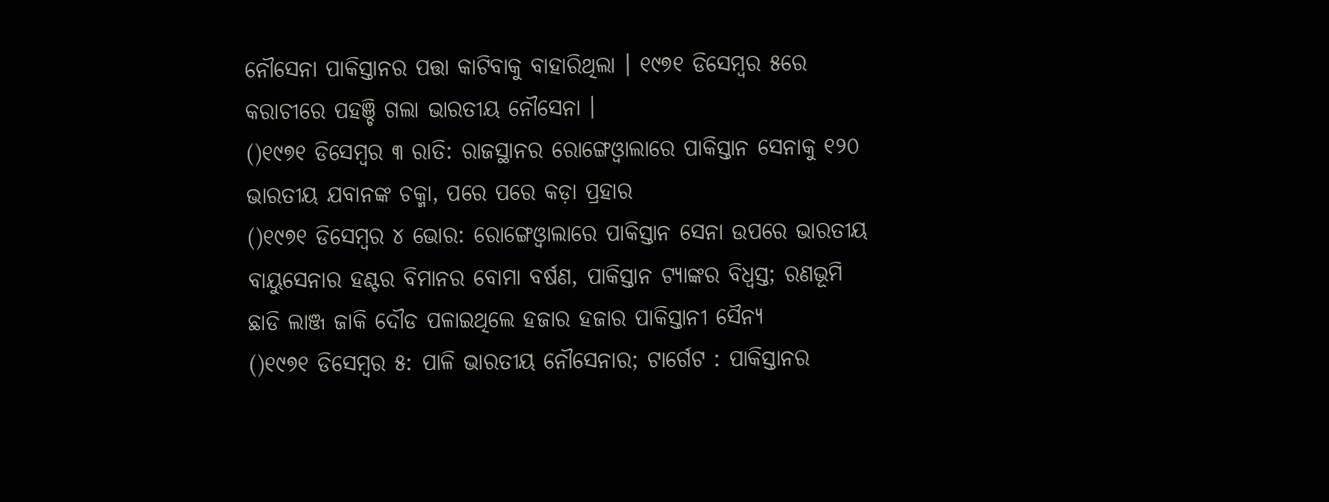ନୌସେନା ପାକିସ୍ତାନର ପତ୍ତା କାଟିବାକୁ ବାହାରିଥିଲା । ୧୯୭୧ ଡିସେମ୍ବର ୫ରେ କରାଚୀରେ ପହଞ୍ଚି ଗଲା ଭାରତୀୟ ନୌସେନା ।
()୧୯୭୧ ଡିସେମ୍ବର ୩ ରାତି: ରାଜସ୍ଥାନର ରୋଙ୍ଗେଓ୍ବାଲାରେ ପାକିସ୍ତାନ ସେନାକୁ ୧୨୦ ଭାରତୀୟ ଯବାନଙ୍କ ଚକ୍ମା, ପରେ ପରେ କଡ଼ା ପ୍ରହାର
()୧୯୭୧ ଡିସେମ୍ବର ୪ ଭୋର: ରୋଙ୍ଗେଓ୍ବାଲାରେ ପାକିସ୍ତାନ ସେନା ଉପରେ ଭାରତୀୟ ବାୟୁସେନାର ହଣ୍ଟର ବିମାନର ବୋମା ବର୍ଷଣ, ପାକିସ୍ତାନ ଟ୍ୟାଙ୍କର ବିଧ୍ବସ୍ତ; ରଣଭୂମି ଛାଡି ଲାଞ୍ଜ ଜାକି ଦୌଡ ପଳାଇଥିଲେ ହଜାର ହଜାର ପାକିସ୍ତାନୀ ସୈନ୍ୟ
()୧୯୭୧ ଡିସେମ୍ବର ୫: ପାଳି ଭାରତୀୟ ନୌସେନାର; ଟାର୍ଗେଟ : ପାକିସ୍ତାନର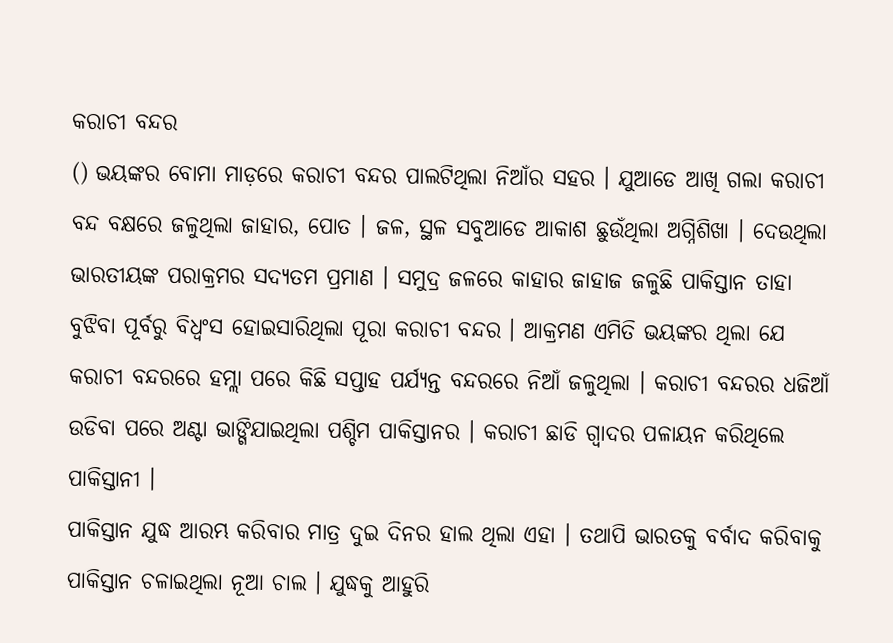କରାଚୀ ବନ୍ଦର
() ଭୟଙ୍କର ବୋମା ମାଡ଼ରେ କରାଚୀ ବନ୍ଦର ପାଲଟିଥିଲା ନିଆଁର ସହର । ଯୁଆଡେ ଆଖି ଗଲା କରାଚୀ ବନ୍ଦ ବକ୍ଷରେ ଜଳୁଥିଲା ଜାହାର, ପୋତ । ଜଳ, ସ୍ଥଳ ସବୁଆଡେ ଆକାଶ ଛୁଉଁଥିଲା ଅଗ୍ନିଶିଖା । ଦେଉଥିଲା ଭାରତୀୟଙ୍କ ପରାକ୍ରମର ସଦ୍ୟତମ ପ୍ରମାଣ । ସମୁଦ୍ର ଜଳରେ କାହାର ଜାହାଜ ଜଳୁଛି ପାକିସ୍ତାନ ତାହା ବୁଝିବା ପୂର୍ବରୁ ବିଧ୍ବଂସ ହୋଇସାରିଥିଲା ପୂରା କରାଚୀ ବନ୍ଦର । ଆକ୍ରମଣ ଏମିତି ଭୟଙ୍କର ଥିଲା ଯେ କରାଚୀ ବନ୍ଦରରେ ହମ୍ଲା ପରେ କିଛି ସପ୍ତାହ ପର୍ଯ୍ୟନ୍ତ ବନ୍ଦରରେ ନିଆଁ ଜଳୁଥିଲା । କରାଚୀ ବନ୍ଦରର ଧଜିଆଁ ଉଡିବା ପରେ ଅଣ୍ଟା ଭାଙ୍ଗିଯାଇଥିଲା ପଶ୍ଚିମ ପାକିସ୍ତାନର । କରାଚୀ ଛାଡି ଗ୍ବାଦର ପଳାୟନ କରିଥିଲେ ପାକିସ୍ତାନୀ ।
ପାକିସ୍ତାନ ଯୁଦ୍ଧ ଆରମ୍ଭ କରିବାର ମାତ୍ର ଦୁଇ ଦିନର ହାଲ ଥିଲା ଏହା । ତଥାପି ଭାରତକୁ ବର୍ବାଦ କରିବାକୁ ପାକିସ୍ତାନ ଚଳାଇଥିଲା ନୂଆ ଚାଲ । ଯୁଦ୍ଧକୁ ଆହୁରି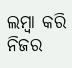ଲମ୍ବା କରି ନିଜର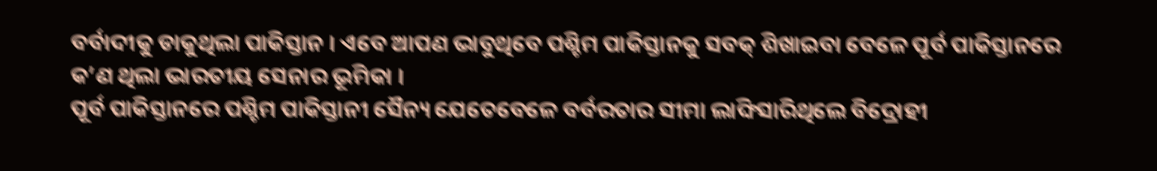ବର୍ବାଦୀକୁ ଡାକୁଥିଲା ପାକିସ୍ତାନ । ଏବେ ଆପଣ ଭାବୁଥିବେ ପଶ୍ଚିମ ପାକିସ୍ତାନକୁ ସବକ୍ ଶିଖାଇବା ବେଳେ ପୂର୍ବ ପାକିସ୍ତାନରେ କ’ଣ ଥିଲା ଭାରତୀୟ ସେନାର ଭୂମିକା ।
ପୂର୍ବ ପାକିସ୍ତାନରେ ପଶ୍ଚିମ ପାକିସ୍ତାନୀ ସୈନ୍ୟ ଯେତେବେଳେ ବର୍ବରତାର ସୀମା ଲାଙ୍ଘିସାରିଥିଲେ ବିଦ୍ରୋହୀ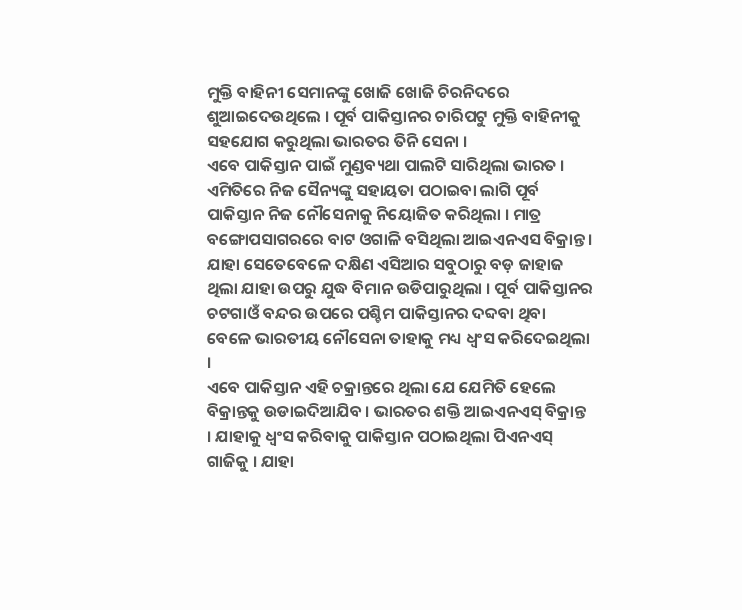ମୁକ୍ତି ବାହିନୀ ସେମାନଙ୍କୁ ଖୋଜି ଖୋଜି ଚିରନିଦରେ ଶୁଆଇଦେଉଥିଲେ । ପୂର୍ବ ପାକିସ୍ତାନର ଚାରିପଟୁ ମୁକ୍ତି ବାହିନୀକୁ ସହଯୋଗ କରୁଥିଲା ଭାରତର ତିନି ସେନା ।
ଏବେ ପାକିସ୍ତାନ ପାଇଁ ମୁଣ୍ଡବ୍ୟଥା ପାଲଟି ସାରିଥିଲା ଭାରତ । ଏମିତିରେ ନିଜ ସୈନ୍ୟଙ୍କୁ ସହାୟତା ପଠାଇବା ଲାଗି ପୂର୍ବ ପାକିସ୍ତାନ ନିଜ ନୌସେନାକୁ ନିୟୋଜିତ କରିଥିଲା । ମାତ୍ର ବଙ୍ଗୋପସାଗରରେ ବାଟ ଓଗାଳି ବସିଥିଲା ଆଇଏନଏସ ବିକ୍ରାନ୍ତ । ଯାହା ସେତେବେଳେ ଦକ୍ଷିଣ ଏସିଆର ସବୁଠାରୁ ବଡ଼ ଜାହାଜ ଥିଲା ଯାହା ଉପରୁ ଯୁଦ୍ଧ ବିମାନ ଉଡିପାରୁଥିଲା । ପୂର୍ବ ପାକିସ୍ତାନର ଚଟଗାଓଁ ବନ୍ଦର ଉପରେ ପଶ୍ଚିମ ପାକିସ୍ତାନର ଦବ୍ଦବା ଥିବା ବେଳେ ଭାରତୀୟ ନୌସେନା ତାହାକୁ ମଧ୍ୟ ଧ୍ବଂସ କରିଦେଇଥିଲା ।
ଏବେ ପାକିସ୍ତାନ ଏହି ଚକ୍ରାନ୍ତରେ ଥିଲା ଯେ ଯେମିତି ହେଲେ ବିକ୍ରାନ୍ତକୁ ଉଡାଇଦିଆଯିବ । ଭାରତର ଶକ୍ତି ଆଇଏନଏସ୍ ବିକ୍ରାନ୍ତ । ଯାହାକୁ ଧ୍ବଂସ କରିବାକୁ ପାକିସ୍ତାନ ପଠାଇଥିଲା ପିଏନଏସ୍ ଗାଜିକୁ । ଯାହା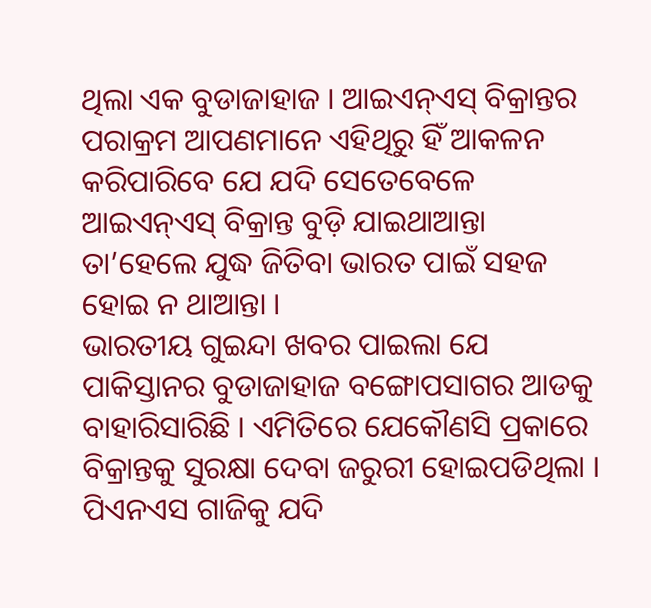ଥିଲା ଏକ ବୁଡାଜାହାଜ । ଆଇଏନ୍ଏସ୍ ବିକ୍ରାନ୍ତର ପରାକ୍ରମ ଆପଣମାନେ ଏହିଥିରୁ ହିଁ ଆକଳନ କରିପାରିବେ ଯେ ଯଦି ସେତେବେଳେ ଆଇଏନ୍ଏସ୍ ବିକ୍ରାନ୍ତ ବୁଡ଼ି ଯାଇଥାଆନ୍ତା ତା’ହେଲେ ଯୁଦ୍ଧ ଜିତିବା ଭାରତ ପାଇଁ ସହଜ ହୋଇ ନ ଥାଆନ୍ତା ।
ଭାରତୀୟ ଗୁଇନ୍ଦା ଖବର ପାଇଲା ଯେ ପାକିସ୍ତାନର ବୁଡାଜାହାଜ ବଙ୍ଗୋପସାଗର ଆଡକୁ ବାହାରିସାରିଛି । ଏମିତିରେ ଯେକୌଣସି ପ୍ରକାରେ ବିକ୍ରାନ୍ତକୁ ସୁରକ୍ଷା ଦେବା ଜରୁରୀ ହୋଇପଡିଥିଲା । ପିଏନଏସ ଗାଜିକୁ ଯଦି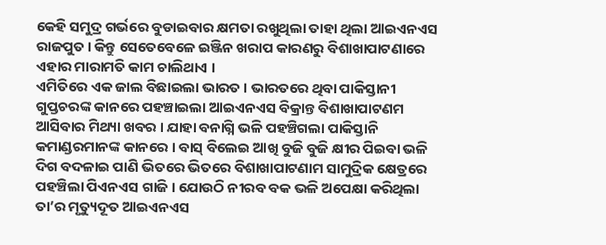କେହି ସମୁଦ୍ର ଗର୍ଭରେ ବୁଡାଇବାର କ୍ଷମତା ରଖୁଥିଲା ତାହା ଥିଲା ଆଇଏନଏସ ରାଜପୁତ । କିନ୍ତୁ ସେତେବେଳେ ଇଞ୍ଜିନ ଖରାପ କାରଣରୁ ବିଶାଖାପାଟଣାରେ ଏହାର ମାରାମତି କାମ ଚାଲିଥାଏ ।
ଏମିତିରେ ଏକ ଜାଲ ବିଛାଇଲା ଭାରତ । ଭାରତରେ ଥିବା ପାକିସ୍ତାନୀ ଗୁପ୍ତଚରଙ୍କ କାନରେ ପହଞ୍ଚାଇଲା ଆଇଏନଏସ ବିକ୍ରାନ୍ତ ବିଶାଖାପାଟଣମ ଆସିବାର ମିଥ୍ୟା ଖବର । ଯାହା ବନାଗ୍ନି ଭଳି ପହଞ୍ଚିଗଲା ପାକିସ୍ତାନି କମାଣ୍ଡରମାନଙ୍କ କାନରେ । ବାସ୍ ବିଲେଇ ଆଖି ବୁଜି ବୁଜି କ୍ଷୀର ପିଇବା ଭଳି ଦିଗ ବଦଳାଇ ପାଣି ଭିତରେ ଭିତରେ ବିଶାଖାପାଟଣାମ ସାମୁଦ୍ରିକ କ୍ଷେତ୍ରରେ ପହଞ୍ଚିଲା ପିଏନଏସ ଗାଜି । ଯୋଉଠି ନୀରବ ବକ ଭଳି ଅପେକ୍ଷା କରିଥିଲା ତା’ର ମୃତ୍ୟୁଦୂତ ଆଇଏନଏସ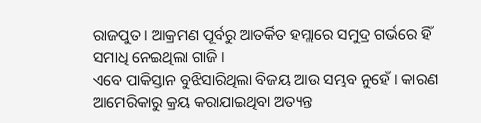ରାଜପୁତ । ଆକ୍ରମଣ ପୂର୍ବରୁ ଆତର୍କିତ ହମ୍ଲାରେ ସମୁଦ୍ର ଗର୍ଭରେ ହିଁ ସମାଧି ନେଇଥିଲା ଗାଜି ।
ଏବେ ପାକିସ୍ତାନ ବୁଝିସାରିଥିଲା ବିଜୟ ଆଉ ସମ୍ଭବ ନୁହେଁ । କାରଣ ଆମେରିକାରୁ କ୍ରୟ କରାଯାଇଥିବା ଅତ୍ୟନ୍ତ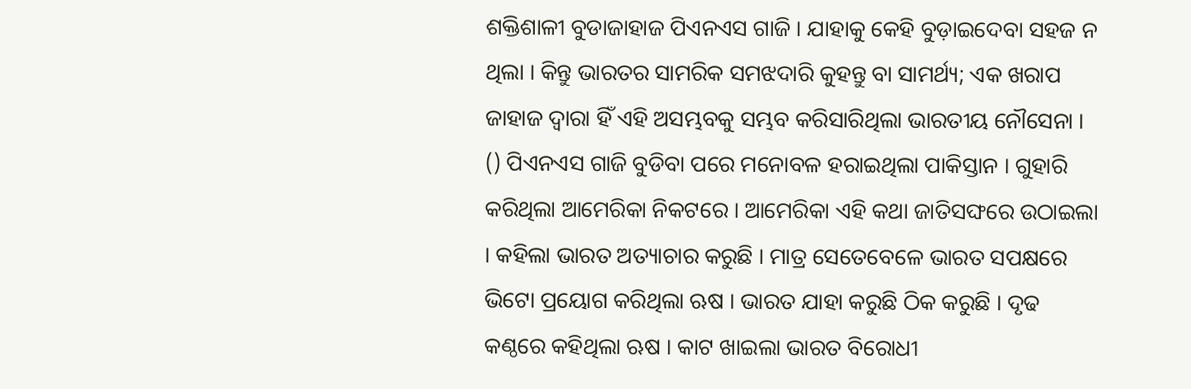ଶକ୍ତିଶାଳୀ ବୁଡାଜାହାଜ ପିଏନଏସ ଗାଜି । ଯାହାକୁ କେହି ବୁଡ଼ାଇଦେବା ସହଜ ନ ଥିଲା । କିନ୍ତୁ ଭାରତର ସାମରିକ ସମଝଦାରି କୁହନ୍ତୁ ବା ସାମର୍ଥ୍ୟ; ଏକ ଖରାପ ଜାହାଜ ଦ୍ବାରା ହିଁ ଏହି ଅସମ୍ଭବକୁ ସମ୍ଭବ କରିସାରିଥିଲା ଭାରତୀୟ ନୌସେନା ।
() ପିଏନଏସ ଗାଜି ବୁଡିବା ପରେ ମନୋବଳ ହରାଇଥିଲା ପାକିସ୍ତାନ । ଗୁହାରି କରିଥିଲା ଆମେରିକା ନିକଟରେ । ଆମେରିକା ଏହି କଥା ଜାତିସଙ୍ଘରେ ଉଠାଇଲା । କହିଲା ଭାରତ ଅତ୍ୟାଚାର କରୁଛି । ମାତ୍ର ସେତେବେଳେ ଭାରତ ସପକ୍ଷରେ ଭିଟୋ ପ୍ରୟୋଗ କରିଥିଲା ଋଷ । ଭାରତ ଯାହା କରୁଛି ଠିକ କରୁଛି । ଦୃଢ କଣ୍ଠରେ କହିଥିଲା ଋଷ । କାଟ ଖାଇଲା ଭାରତ ବିରୋଧୀ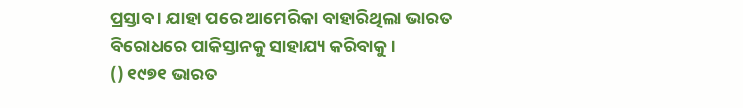ପ୍ରସ୍ତାବ । ଯାହା ପରେ ଆମେରିକା ବାହାରିଥିଲା ଭାରତ ବିରୋଧରେ ପାକିସ୍ତାନକୁ ସାହାଯ୍ୟ କରିବାକୁ ।
() ୧୯୭୧ ଭାରତ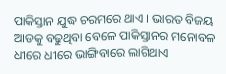ପାକିସ୍ତାନ ଯୁଦ୍ଧ ଚରମରେ ଥାଏ । ଭାରତ ବିଜୟ ଆଡକୁ ବଢୁଥିବା ବେଳେ ପାକିସ୍ତାନର ମନୋବଳ ଧୀରେ ଧୀରେ ଭାଙ୍ଗିବାରେ ଲାଗିଥାଏ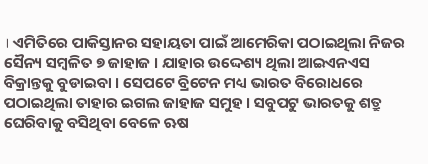। ଏମିତିରେ ପାକିସ୍ତାନର ସହାୟତା ପାଇଁ ଆମେରିକା ପଠାଇଥିଲା ନିଜର ସୈନ୍ୟ ସମ୍ବଳିତ ୭ ଜାହାଜ । ଯାହାର ଉଦ୍ଦେଶ୍ୟ ଥିଲା ଆଇଏନଏସ ବିକ୍ରାନ୍ତକୁ ବୁଡାଇବା । ସେପଟେ ବ୍ରିଟେନ ମଧ୍ୟ ଭାରତ ବିରୋଧରେ ପଠାଇଥିଲା ତାହାର ଇଗଲ ଜାହାଜ ସମୁହ । ସବୁପଟୁ ଭାରତକୁ ଶତ୍ରୁ ଘେରିବାକୁ ବସିଥିବା ବେଳେ ଋଷ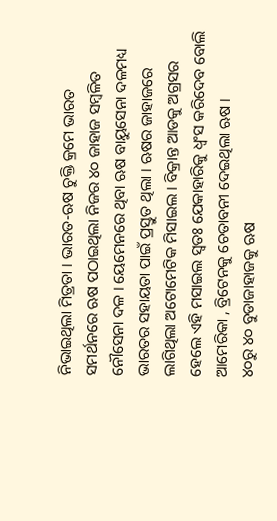ନିଭାଇଥିଲା ମିତ୍ରତା । ଭାରତ-ଋଷ ଚୁକ୍ତି କ୍ରମେ ଭାରତ ସମର୍ଥନରେ ଋଷ ପଠାଇଥିଲା ନିଜର ୪୦ ଜାହାଜ ସମ୍ବଳିତ ନୌସେନା ଦଳ । ୟେମେନରେ ଥିବା ଋଷ ବାୟୁସେନା ଦଳମଧ୍ୟ ଭାରତର ସହାୟତା ପାଇଁ ପ୍ରସ୍ତୁତ ଥିଲା । ଋଷର ଜାହାଜରେ ଲାଗିଥିଲା ଅଟୋମେଟିକ ମିସାଇଲ । ବିକ୍ରାନ୍ତ ଆଡକୁ ଅଗ୍ରସର ହେଲେ ଏହି ମସାଇଲ ସ୍ବତଃ ଯେକାହାରିକୁ ଧ୍ବଂସ କରିଦେବ ବୋଲି ଆମେରିକା , ବ୍ରିଟେନକୁ ଚେତାବନୀ ଦେଇଥିଲା ଋଷ ।
୪୦ରୁ ୪୦ ବୁଡାଜାହାଜକୁ ଋଷ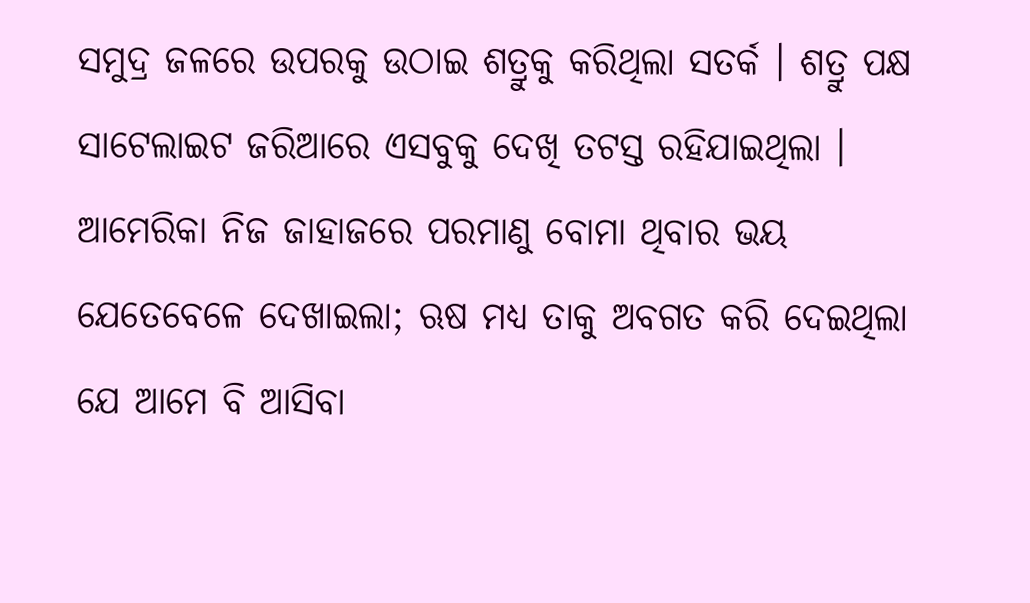ସମୁଦ୍ର ଜଳରେ ଉପରକୁ ଉଠାଇ ଶତ୍ରୁକୁ କରିଥିଲା ସତର୍କ । ଶତ୍ରୁ ପକ୍ଷ ସାଟେଲାଇଟ ଜରିଆରେ ଏସବୁକୁ ଦେଖି ତଟସ୍ତ ରହିଯାଇଥିଲା । ଆମେରିକା ନିଜ ଜାହାଜରେ ପରମାଣୁ ବୋମା ଥିବାର ଭୟ ଯେତେବେଳେ ଦେଖାଇଲା; ଋଷ ମଧ୍ୟ ତାକୁ ଅବଗତ କରି ଦେଇଥିଲା ଯେ ଆମେ ବି ଆସିବା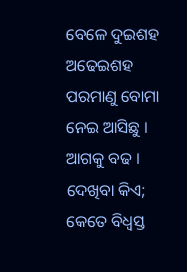ବେଳେ ଦୁଇଶହ ଅଢେଇଶହ ପରମାଣୁ ବୋମା ନେଇ ଆସିଛୁ । ଆଗକୁ ବଢ । ଦେଖିବା କିଏ; କେତେ ବିଧ୍ବସ୍ତ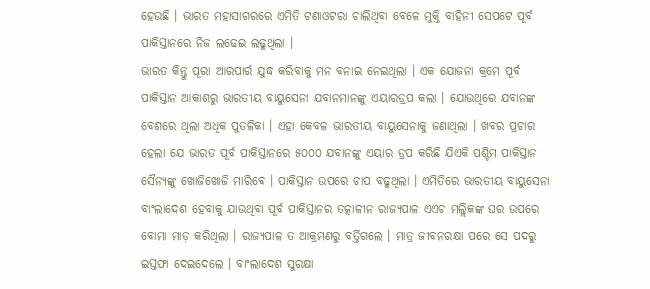ହେଉଛି । ଭାରତ ମହାସାଗରରେ ଏମିତି ଟଣାଓଟରା ଚାଲିଥିବା ବେଳେ ମୁକ୍ତି ବାହିନୀ ସେପଟେ ପୂର୍ବ ପାକିସ୍ତାନରେ ନିଜ ଲଢେଇ ଲଢୁଥିଲା ।
ଭାରତ କିନ୍ତୁ ପୂରା ଆରପାର୍ର ଯୁଦ୍ଧ କରିବାକୁ ମନ ବନାଇ ନେଇଥିଲା । ଏକ ଯୋଜନା କ୍ରମେ ପୂର୍ବ ପାକିସ୍ତାନ ଆକାଶରୁ ଭାରତୀୟ ବାୟୁସେନା ଯବାନମାନଙ୍କୁ ଏୟାରଡ୍ରପ କଲା । ଯୋଉଥିରେ ଯବାନଙ୍କ ବେଶରେ ଥିଲା ଅଧିକ ପୁତଳିକା । ଏହା କେବଳ ଭାରତୀୟ ବାୟୁସେନାକୁ ଜଣାଥିଲା । ଖବର ପ୍ରଚାର ହେଲା ଯେ ଭାରତ ପୂର୍ବ ପାକିସ୍ତାନରେ ୫୦୦୦ ଯବାନଙ୍କୁ ଏୟାର ଡ୍ରପ କରିଛି ଯିଏକି ପଶ୍ଚିମ ପାକିସ୍ତାନ ସୈନ୍ୟଙ୍କୁ ଖୋଜିଖୋଜି ମାରିବେ । ପାକିସ୍ତାନ ଉପରେ ଚାପ ବଢୁଥିଲା । ଏମିତିରେ ଭାରତୀୟ ବାୟୁସେନା ବାଂଲାଦେଶ ହେବାକୁ ଯାଉଥିବା ପୂର୍ବ ପାକିସ୍ତାନର ତତ୍କାଳୀନ ରାଜ୍ୟପାଳ ଏଏଚ ମଲ୍ଲିକଙ୍କ ଘର ଉପରେ ବୋମା ମାଡ଼ କରିଥିଲା । ରାଜ୍ୟପାଳ ତ ଆକ୍ରମଣରୁ ବର୍ତ୍ତିଗଲେ । ମାତ୍ର ଜୀବନରକ୍ଷା ପରେ ସେ ପଦରୁ ଇସ୍ତଫା ଦେଇଦେଲେ । ବାଂଲାଦେଶ ସୁରକ୍ଷା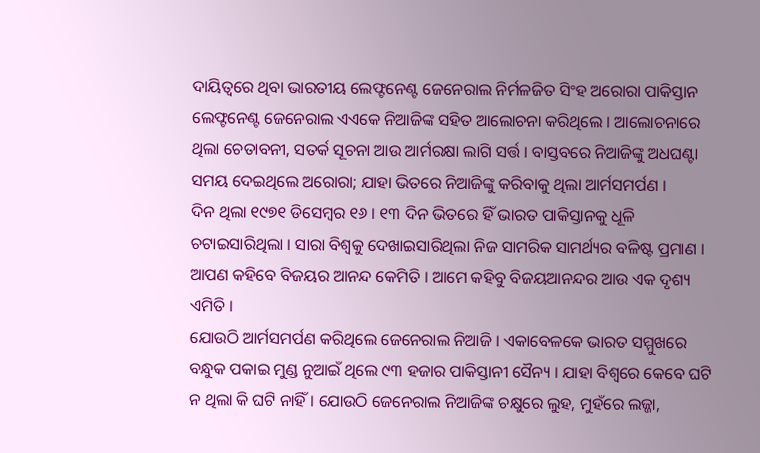ଦାୟିତ୍ବରେ ଥିବା ଭାରତୀୟ ଲେଫ୍ଟନେଣ୍ଟ ଜେନେରାଲ ନିର୍ମଳଜିତ ସିଂହ ଅରୋରା ପାକିସ୍ତାନ ଲେଫ୍ଟନେଣ୍ଟ ଜେନେରାଲ ଏଏକେ ନିଆଜିଙ୍କ ସହିତ ଆଲୋଚନା କରିଥିଲେ । ଆଲୋଚନାରେ ଥିଲା ଚେତାବନୀ, ସତର୍କ ସୂଚନା ଆଉ ଆର୍ମରକ୍ଷା ଲାଗି ସର୍ତ୍ତ । ବାସ୍ତବରେ ନିଆଜିଙ୍କୁ ଅଧଘଣ୍ଟା ସମୟ ଦେଇଥିଲେ ଅରୋରା; ଯାହା ଭିତରେ ନିଆଜିଙ୍କୁ କରିବାକୁ ଥିଲା ଆର୍ମସମର୍ପଣ ।
ଦିନ ଥିଲା ୧୯୭୧ ଡିସେମ୍ବର ୧୬ । ୧୩ ଦିନ ଭିତରେ ହିଁ ଭାରତ ପାକିସ୍ତାନକୁ ଧୂଳି ଚଟାଇସାରିଥିଲା । ସାରା ବିଶ୍ବକୁ ଦେଖାଇସାରିଥିଲା ନିଜ ସାମରିକ ସାମର୍ଥ୍ୟର ବଳିଷ୍ଟ ପ୍ରମାଣ । ଆପଣ କହିବେ ବିଜୟର ଆନନ୍ଦ କେମିତି । ଆମେ କହିବୁ ବିଜୟଆନନ୍ଦର ଆଉ ଏକ ଦୃଶ୍ୟ ଏମିତି ।
ଯୋଉଠି ଆର୍ମସମର୍ପଣ କରିଥିଲେ ଜେନେରାଲ ନିଆଜି । ଏକାବେଳକେ ଭାରତ ସମ୍ମୁଖରେ ବନ୍ଧୁକ ପକାଇ ମୁଣ୍ଡ ନୁଆଇଁ ଥିଲେ ୯୩ ହଜାର ପାକିସ୍ତାନୀ ସୈନ୍ୟ । ଯାହା ବିଶ୍ବରେ କେବେ ଘଟି ନ ଥିଲା କି ଘଟି ନାହିଁ । ଯୋଉଠି ଜେନେରାଲ ନିଆଜିଙ୍କ ଚକ୍ଷୁରେ ଲୁହ, ମୁହଁରେ ଲଜ୍ଜା,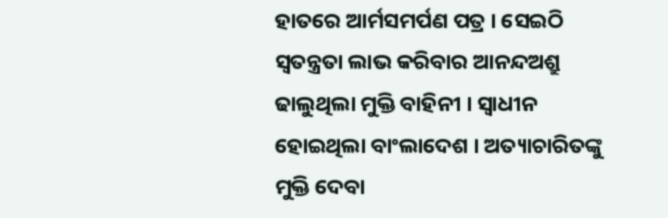ହାତରେ ଆର୍ମସମର୍ପଣ ପତ୍ର । ସେଇଠି ସ୍ବତନ୍ତ୍ରତା ଲାଭ କରିବାର ଆନନ୍ଦଅଶ୍ରୁ ଢାଲୁଥିଲା ମୁକ୍ତି ବାହିନୀ । ସ୍ବାଧୀନ ହୋଇଥିଲା ବାଂଲାଦେଶ । ଅତ୍ୟାଚାରିତଙ୍କୁ ମୁକ୍ତି ଦେବା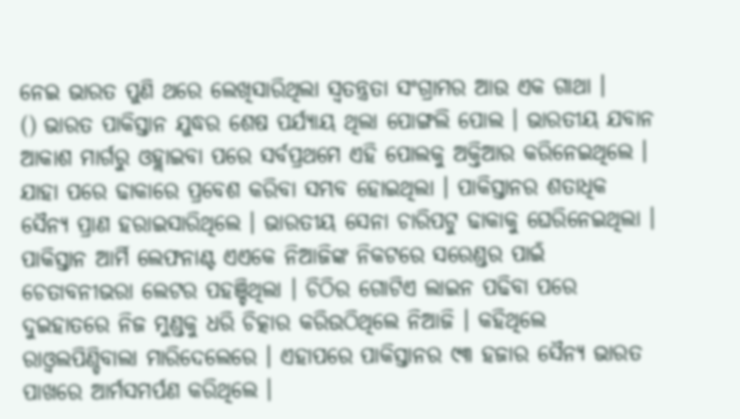ନେଇ ଭାରତ ପୁଣି ଥରେ ଲେଖିସାରିଥିଲା ସ୍ବତନ୍ତ୍ରତା ସଂଗ୍ରାମର ଆଉ ଏକ ଗାଥା ।
() ଭାରତ ପାକିସ୍ତାନ ଯୁଦ୍ଧର ଶେଷ ପର୍ଯ୍ୟାୟ ଥିଲା ପୋଙ୍ଗଲି ପୋଲ । ଭାରତୀୟ ଯବାନ ଆକାଶ ମାର୍ଗରୁ ଓହ୍ଲାଇବା ପରେ ସର୍ବପ୍ରଥମେ ଏହି ପୋଲକୁ ଅକ୍ତିଆର କରିନେଇଥିଲେ । ଯାହା ପରେ ଢାକାରେ ପ୍ରବେଶ କରିବା ସମ୍ଭବ ହୋଇଥିଲା । ପାକିସ୍ତାନର ଶତାଧିକ ସୈନ୍ୟ ପ୍ରାଣ ହରାଇସାରିଥିଲେ । ଭାରତୀୟ ସେନା ଚାରିପଟୁ ଢାକାକୁ ଘେରିନେଇଥିଲା । ପାକିସ୍ତାନ ଆର୍ମି ଲେଫନାଣ୍ଟ ଏଏକେ ନିଆଜିଙ୍କ ନିକଟରେ ସରେଣ୍ଡର ପାଇଁ ଚେତାବନୀଭରା ଲେଟର ପହଞ୍ଚିଥିଲା । ଚିଠିର ଗୋଟିଏ ଲାଇନ ପଢିବା ପରେ ଦୁଇହାତରେ ନିଜ ମୁଣ୍ଡକୁ ଧରି ଚିତ୍କାର କରିଉଠିଥିଲେ ନିଆଜି । କହିଥିଲେ ରାଓ୍ବଲପିଣ୍ଡିବାଲା ମାରିଦେଲେରେ । ଏହାପରେ ପାକିସ୍ତାନର ୯୩ ହଜାର ସୈନ୍ୟ ଭାରତ ପାଖରେ ଆର୍ମସମର୍ପଣ କରିଥିଲେ ।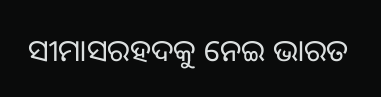ସୀମାସରହଦକୁ ନେଇ ଭାରତ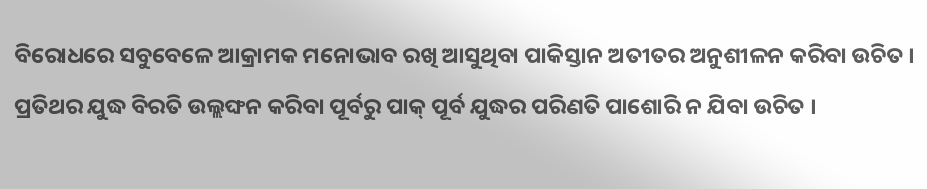ବିରୋଧରେ ସବୁବେଳେ ଆକ୍ରାମକ ମନୋଭାବ ରଖି ଆସୁଥିବା ପାକିସ୍ତାନ ଅତୀତର ଅନୁଶୀଳନ କରିବା ଉଚିତ । ପ୍ରତିଥର ଯୁଦ୍ଧ ବିରତି ଉଲ୍ଲଙ୍ଘନ କରିବା ପୂର୍ବରୁ ପାକ୍ ପୂର୍ବ ଯୁଦ୍ଧର ପରିଣତି ପାଶୋରି ନ ଯିବା ଉଚିତ ।